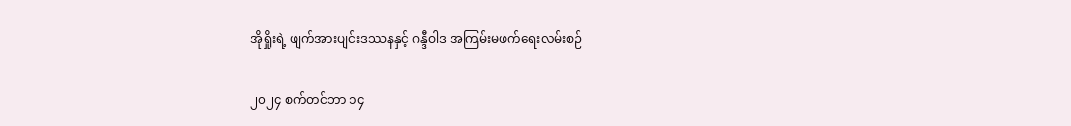အိုရှိုးရဲ့ ဖျက်အားပျင်းဒဿနနှင့် ဂန္ဒီဝါဒ အကြမ်းမဖက်ရေးလမ်းစဉ်

၂၀၂၄ စက်တင်ဘာ ၁၄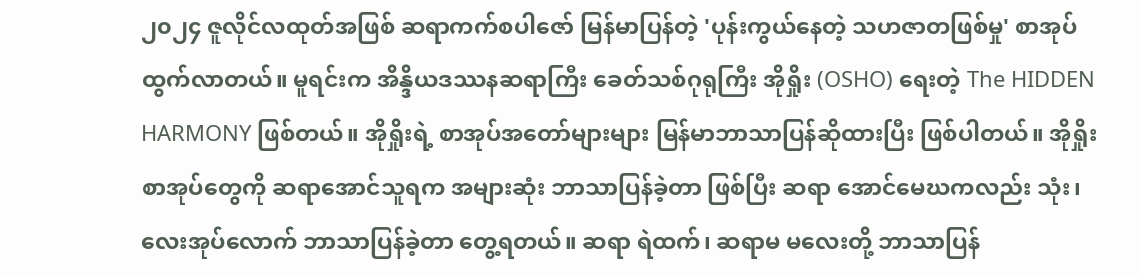၂၀၂၄ ဇူလိုင်လထုတ်အဖြစ် ဆရာကက်စပါဇော် မြန်မာပြန်တဲ့ 'ပုန်းကွယ်နေတဲ့ သဟဇာတဖြစ်မှု' စာအုပ်ထွက်လာတယ်။ မူရင်းက အိန္ဒိယဒဿနဆရာကြီး ခေတ်သစ်ဂုရုကြီး အိုရှိုး (OSHO) ရေးတဲ့ The HIDDEN HARMONY ဖြစ်တယ်။ အိုရှိုးရဲ့ စာအုပ်အတော်များများ မြန်မာဘာသာပြန်ဆိုထားပြီး ဖြစ်ပါတယ်။ အိုရှိုးစာအုပ်တွေကို ဆရာအောင်သူရက အများဆုံး ဘာသာပြန်ခဲ့တာ ဖြစ်ပြီး ဆရာ အောင်မေဃကလည်း သုံး၊ လေးအုပ်လောက် ဘာသာပြန်ခဲ့တာ တွေ့ရတယ်။ ဆရာ ရဲထက်၊ ဆရာမ မလေးတို့ ဘာသာပြန်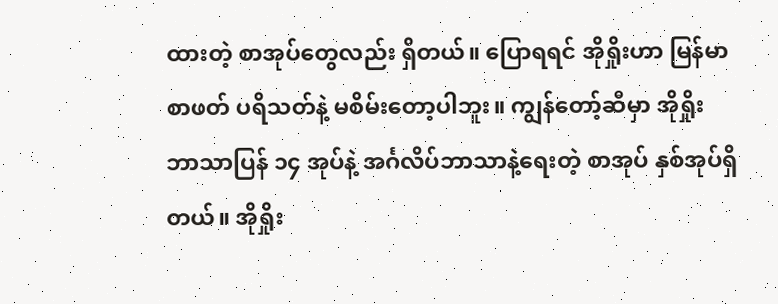ထားတဲ့ စာအုပ်တွေလည်း ရှိတယ်။ ပြောရရင် အိုရှိုးဟာ မြန်မာစာဖတ် ပရိသတ်နဲ့ မစိမ်းတော့ပါဘူး။ ကျွန်တော့်ဆီမှာ အိုရှိုးဘာသာပြန် ၁၄ အုပ်နဲ့ အင်္ဂလိပ်ဘာသာနဲ့ရေးတဲ့ စာအုပ် နှစ်အုပ်ရှိတယ်။ အိုရှိုး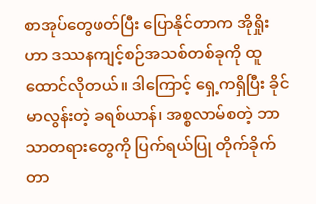စာအုပ်တွေဖတ်ပြီး ပြောနိုင်တာက အိုရှိုးဟာ ဒဿနကျင့်စဉ်အသစ်တစ်ခုကို ထူထောင်လိုတယ်။ ဒါကြောင့် ရှေ့ကရှိပြီး ခိုင်မာလွန်းတဲ့ ခရစ်ယာန်၊ အစ္စလာမ်စတဲ့ ဘာသာတရားတွေကို ပြက်ရယ်ပြု တိုက်ခိုက်တာ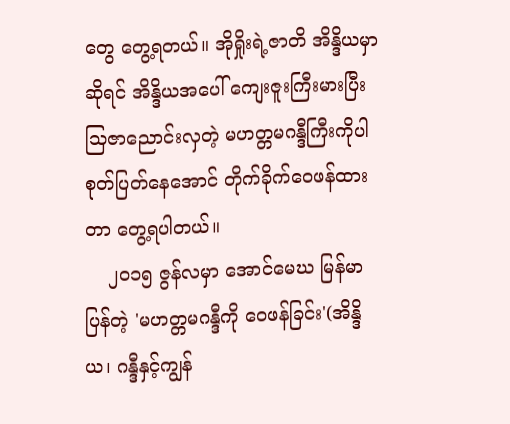တွေ တွေ့ရတယ်။ အိုရှိုးရဲ့ဇာတိ အိန္ဒိယမှာဆိုရင် အိန္ဒိယအပေါ် ကျေးဇူးကြီးမားပြီး သြဇာညောင်းလှတဲ့ မဟတ္တမဂန္ဒီကြီးကိုပါ စုတ်ပြတ်နေအောင် တိုက်ခိုက်ဝေဖန်ထားတာ တွေ့ရပါတယ်။
    ၂၀၁၅ ဇွန်လမှာ အောင်မေဃ မြန်မာပြန်တဲ့ 'မဟတ္တမဂန္ဒီကို ဝေဖန်ခြင်း'(အိန္ဒိယ၊ ဂန္ဒီနှင့်ကျွန်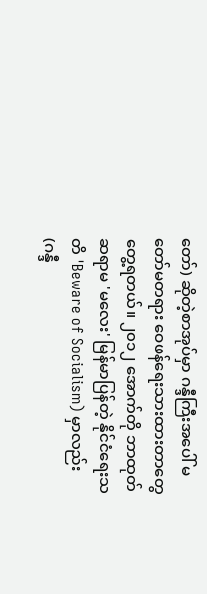တော်) ဆိုတဲ့စာအုပ်မှာ ဂန္ဒီကြီးအပေါ် မတော်မတရား ဝေဖန်ရေးသားထားတာတွေ တွေ့ရတယ်။ ၂၀၁၂ အောက်တို ဘာထုတ် ဆရာမ 'မလေး' မြန်မာပြန်တဲ့ နိုင်ငံရေးသတိ 'Beware of Socialism) မှာလည်း (ဂန္ဒီ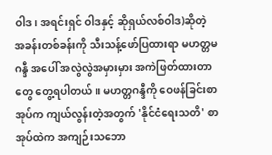ဝါဒ၊ အရင်းရှင် ဝါဒနှင့် ဆိုရှယ်လစ်ဝါဒ)ဆိုတဲ့ အခန်းတစ်ခန်းကို သီးသန့်ဖော်ပြထားရာ မဟတ္တမဂန္ဒီ အပေါ် အလွဲလွဲအမှားမှား အကဲဖြတ်ထားတာတွေ တွေ့ရပါတယ်။ မဟတ္တဂန္ဒီကို ဝေဖန်ခြင်းစာအုပ်က ကျယ်လွန်းတဲ့အတွက် 'နိုင်ငံရေးသတိ' စာအုပ်ထဲက အကျဉ်းသဘော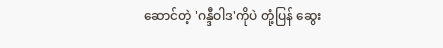ဆောင်တဲ့ 'ဂန္ဒီဝါဒ'ကိုပဲ တုံ့ပြန် ဆွေး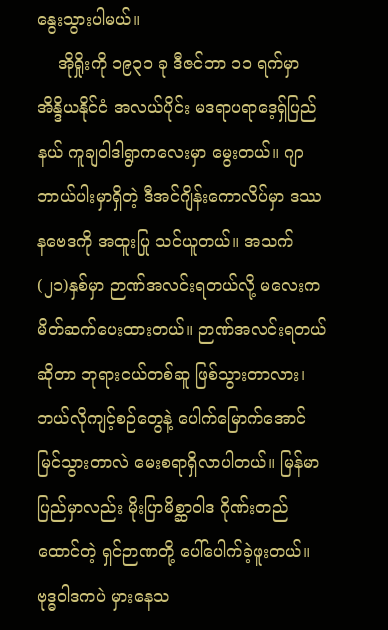နွေးသွားပါမယ်။
    အိုရှိုးကို ၁၉၃၁ ခု ဒီဇင်ဘာ ၁၁ ရက်မှာ အိန္ဒိယနိုင်ငံ အလယ်ပိုင်း မဒရာပရာဒေ့ရှ်ပြည်နယ် ကူချဝါဒါရွာကလေးမှာ မွေးတယ်။ ဂျာဘာယ်ပါးမှာရှိတဲ့ ဒီအင်ဂျိန်းကောလိပ်မှာ ဒဿနဗေဒကို အထူးပြု သင်ယူတယ်။ အသက် (၂၁)နှစ်မှာ ဉာဏ်အလင်းရတယ်လို့ မလေးက မိတ်ဆက်ပေးထားတယ်။ ဉာဏ်အလင်းရတယ်ဆိုတာ ဘုရားငယ်တစ်ဆူ ဖြစ်သွားတာလား၊ ဘယ်လိုကျင့်စဉ်တွေနဲ့ ပေါက်မြောက်အောင်မြင်သွားတာလဲ မေးစရာရှိလာပါတယ်။ မြန်မာပြည်မှာလည်း မိုးပြာမိစ္ဆာဝါဒ ဂိုဏ်းတည်ထောင်တဲ့ ရှင်ဉာဏတို့ ပေါ်ပေါက်ခဲ့ဖူးတယ်။ ဗုဒ္ဓဝါဒကပဲ မှားနေသ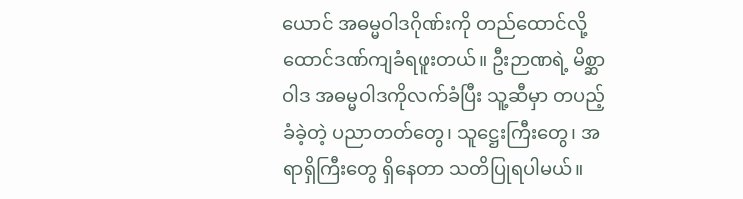ယောင် အဓမ္မဝါဒဂိုဏ်းကို တည်ထောင်လို့ ထောင်ဒဏ်ကျခံရဖူးတယ်။ ဦးဉာဏရဲ့ မိစ္ဆာဝါဒ အဓမ္မဝါဒကိုလက်ခံပြီး သူ့ဆီမှာ တပည့်ခံခဲ့တဲ့ ပညာတတ်တွေ၊ သူဋ္ဌေးကြီးတွေ၊ အရာရှိကြီးတွေ ရှိနေတာ သတိပြုရပါမယ်။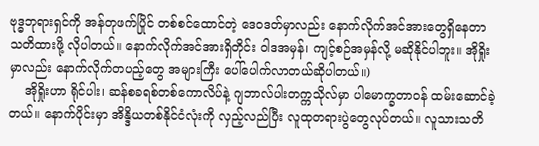ဗုဒ္ဓဘုရားရှင်ကို အန်တုဖက်ပြိုင် တစ်စင်ထောင်တဲ့ ဒေဝဒတ်မှာလည်း နောက်လိုက်အင်အားတွေရှိနေတာ သတိထားဖို့ လိုပါတယ်။ နောက်လိုက်အင်အားရှိတိုင်း ဝါဒအမှန်၊ ကျင့်စဉ်အမှန်လို့ မဆိုနိုင်ပါဘူး။ အိုရှိုးမှာလည်း နောက်လိုက်တပည့်တွေ အများကြီး ပေါ်ပေါက်လာတယ်ဆိုပါတယ်။)
    အိုရှိုးဟာ ရိုင်ပါး၊ ဆန်စခရစ်တစ်ကောလိပ်နဲ့ ဂျဘာလ်ပါးတက္ကသိုလ်မှာ ပါမောက္ခတာဝန် ထမ်းဆောင်ခဲ့တယ်။ နောက်ပိုင်းမှာ အိန္ဒိယတစ်နိုင်ငံလုံးကို လှည့်လည်ပြီး လူထုတရားပွဲတွေလုပ်တယ်။ လူသားသတိ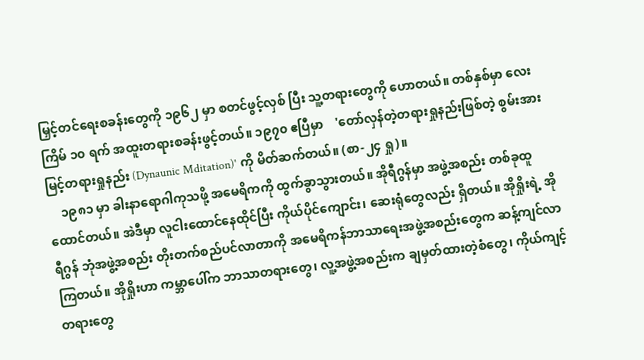မြှင့်တင်ရေးစခန်းတွေကို ၁၉၆၂ မှာ စတင်ဖွင့်လှစ် ပြီး သူ့တရားတွေကို ဟောတယ်။ တစ်နှစ်မှာ လေးကြိမ် ၁၀ ရက် အထူးတရားစခန်းဖွင့်တယ်။ ၁၉၇၀ ဧပြီမှာ    'တော်လှန်တဲ့တရားရှုနည်းဖြစ်တဲ့ စွမ်းအားမြင့်တရားရှုနည်း (Dynaunic Mditation)' ကို မိတ်ဆက်တယ်။ (စာ-၂၄ ရှု)။
    ၁၉၈၁ မှာ ခါးနာရောဂါကုသဖို့ အမေရိကကို ထွက်ခွာသွားတယ်။ အိုရီဂွန်မှာ အဖွဲ့အစည်း တစ်ခုထူထောင်တယ်။ အဲဒီမှာ လူငါးထောင်နေထိုင်ပြီး ကိုယ်ပိုင်ကျောင်း၊ ဆေးရုံတွေလည်း ရှိတယ်။ အိုရှိုးရဲ့ အိုရီဂွန် ဘုံအဖွဲ့အစည်း တိုးတက်စည်ပင်လာတာကို အမေရိကန်ဘာသာရေးအဖွဲ့အစည်းတွေက ဆန့်ကျင်လာကြတယ်။ အိုရှိုးဟာ ကမ္ဘာပေါ်က ဘာသာတရားတွေ၊ လူ့အဖွဲ့အစည်းက ချမှတ်ထားတဲ့စံတွေ၊ ကိုယ်ကျင့် တရားတွေ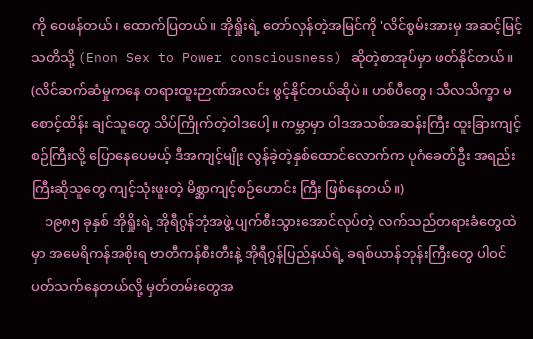ကို ဝေဖန်တယ်၊ ထောက်ပြတယ်။ အိုရှိုးရဲ့ တော်လှန်တဲ့အမြင်ကို 'လိင်စွမ်းအားမှ အဆင့်မြင့်သတိသို့ (Enon Sex to Power consciousness) ဆိုတဲ့စာအုပ်မှာ ဖတ်နိုင်တယ်။ (လိင်ဆက်ဆံမှုကနေ တရားထူးဉာဏ်အလင်း ဖွင့်နိုင်တယ်ဆိုပဲ။ ဟစ်ပီတွေ၊ သီလသိက္ခာ မစောင့်ထိန်း ချင်သူတွေ သိပ်ကြိုက်တဲ့ဝါဒပေါ့။ ကမ္ဘာမှာ ဝါဒအသစ်အဆန်းကြီး ထူးခြားကျင့်စဉ်ကြီးလို့ ပြောနေပေမယ့် ဒီအကျင့်မျိုး လွန်ခဲ့တဲ့နှစ်ထောင်လောက်က ပုဂံခေတ်ဦး အရည်းကြီးဆိုသူတွေ ကျင့်သုံးဖူးတဲ့ မိစ္ဆာကျင့်စဉ်ဟောင်း ကြီး ဖြစ်နေတယ်။)
    ၁၉၈၅ ခုနှစ် အိုရှိုးရဲ့ အိုရီဂွန်ဘုံအဖွဲ့ ပျက်စီးသွားအောင်လုပ်တဲ့ လက်သည်တရားခံတွေထဲမှာ အမေရိကန်အစိုးရ ဗာတီကန်စီးတီးနဲ့ အိုရီဂွန်ပြည်နယ်ရဲ့ ခရစ်ယာန်ဘုန်းကြီးတွေ ပါဝင်ပတ်သက်နေတယ်လို့ မှတ်တမ်းတွေအ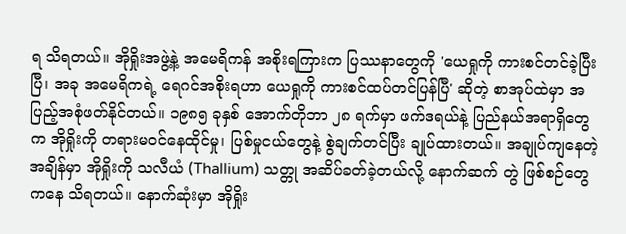ရ သိရတယ်။ အိုရှိုးအဖွဲ့နဲ့ အမေရိကန် အစိုးရကြားက ပြဿနာတွေကို 'ယေရှုကို ကားစင်တင်ခဲ့ပြီးပြီ၊ အခု အမေရိကရဲ့ ရေဂင်အစိုးရဟာ ယေရှုကို ကားစင်ထပ်တင်ပြန်ပြီ' ဆိုတဲ့ စာအုပ်ထဲမှာ အပြည့်အစုံဖတ်နိုင်တယ်။ ၁၉၈၅ ခုနှစ် အောက်တိုဘာ ၂၈ ရက်မှာ ဖက်ဒရယ်နဲ့ ပြည်နယ်အရာရှိတွေက အိုရှိုးကို တရားမဝင်နေထိုင်မှု၊ ပြစ်မှုငယ်တွေနဲ့ စွဲချက်တင်ပြီး ချုပ်ထားတယ်။ အချုပ်ကျနေတဲ့အချိန်မှာ အိုရှိုးကို သလီယံ (Thallium) သတ္တု အဆိပ်ခတ်ခဲ့တယ်လို့ နောက်ဆက် တွဲ ဖြစ်စဉ်တွေကနေ သိရတယ်။ နောက်ဆုံးမှာ အိုရှိုး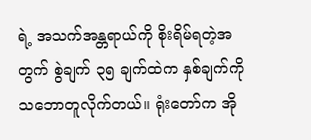ရဲ့ အသက်အန္တရာယ်ကို စိုးရိမ်ရတဲ့အတွက် စွဲချက် ၃၅ ချက်ထဲက နှစ်ချက်ကို သဘောတူလိုက်တယ်။ ရုံးတော်က အို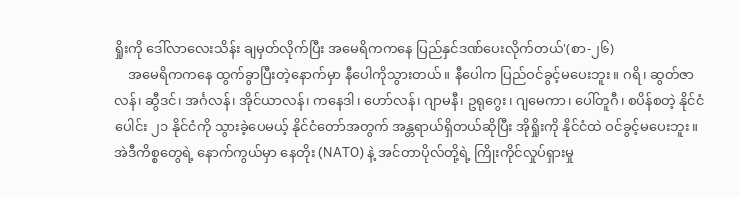ရှိုးကို ဒေါ်လာလေးသိန်း ချမှတ်လိုက်ပြီး အမေရိကကနေ ပြည်နှင်ဒဏ်ပေးလိုက်တယ်'(စာ-၂၆)
    အမေရိကကနေ ထွက်ခွာပြီးတဲ့နောက်မှာ နီပေါကိုသွားတယ်။ နီပေါက ပြည်ဝင်ခွင့်မပေးဘူး။ ဂရိ၊ ဆွတ်ဇာလန်၊ ဆွီဒင်၊ အင်္ဂလန်၊ အိုင်ယာလန်၊ ကနေဒါ၊ ဟော်လန်၊ ဂျာမနီ၊ ဥရုဂွေး၊ ဂျမေကာ၊ ပေါ်တူဂီ၊ စပိန်စတဲ့ နိုင်ငံပေါင်း ၂၁ နိုင်ငံကို သွားခဲ့ပေမယ့် နိုင်ငံတော်အတွက် အန္တရာယ်ရှိတယ်ဆိုပြီး အိုရှိုးကို နိုင်ငံထဲ ဝင်ခွင့်မပေးဘူး။ အဲဒီကိစ္စတွေရဲ့ နောက်ကွယ်မှာ နေတိုး (NATO) နဲ့ အင်တာပိုလ်တို့ရဲ့ ကြိုးကိုင်လှုပ်ရှားမှု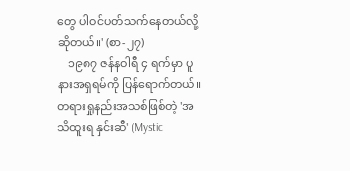တွေ ပါဝင်ပတ်သက်နေတယ်လို့ ဆိုတယ်။' (စာ-၂၇)
    ၁၉၈၇ ဇန်နဝါရီ ၄ ရက်မှာ ပူနားအရှရမ်ကို ပြန်ရောက်တယ်။ တရားရှုနည်းအသစ်ဖြစ်တဲ့ 'အသိထူးရ နှင်းဆီ' (Mystic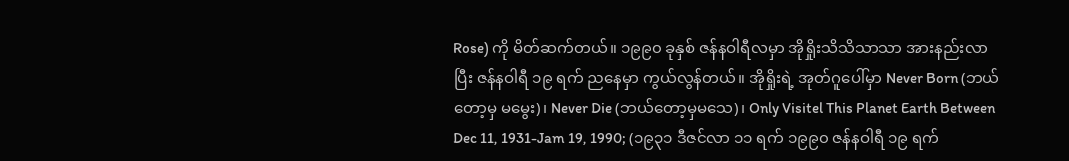Rose) ကို မိတ်ဆက်တယ်။ ၁၉၉၀ ခုနှစ် ဇန်နဝါရီလမှာ အိုရှိုးသိသိသာသာ အားနည်းလာပြီး ဇန်နဝါရီ ၁၉ ရက် ညနေမှာ ကွယ်လွန်တယ်။ အိုရှိုးရဲ့ အုတ်ဂူပေါ်မှာ Never Born (ဘယ်တော့မှ မမွေး)၊ Never Die (ဘယ်တော့မှမသေ)၊ Only Visitel This Planet Earth Between Dec 11, 1931-Jam 19, 1990; (၁၉၃၁ ဒီဇင်လာ ၁၁ ရက် ၁၉၉၀ ဇန်နဝါရီ ၁၉ ရက်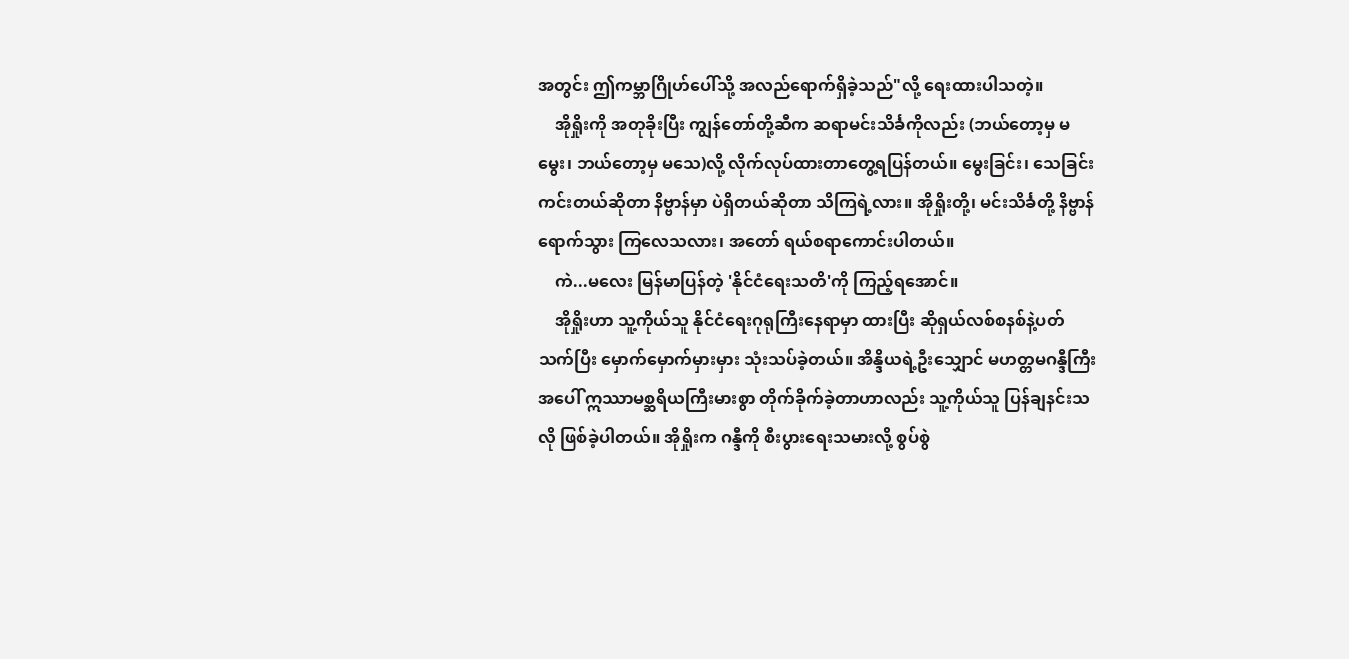အတွင်း ဤကမ္ဘာဂြိုဟ်ပေါ်သို့ အလည်ရောက်ရှိခဲ့သည်"လို့ ရေးထားပါသတဲ့။
    အိုရှိုးကို အတုခိုးပြီး ကျွန်တော်တို့ဆီက ဆရာမင်းသိင်္ခကိုလည်း (ဘယ်တော့မှ မမွေး၊ ဘယ်တော့မှ မသေ)လို့ လိုက်လုပ်ထားတာတွေ့ရပြန်တယ်။ မွေးခြင်း၊ သေခြင်း ကင်းတယ်ဆိုတာ နိဗ္ဗာန်မှာ ပဲရှိတယ်ဆိုတာ သိကြရဲ့လား။ အိုရှိုးတို့၊ မင်းသိင်္ခတို့ နိဗ္ဗာန်ရောက်သွား ကြလေသလား၊ အတော် ရယ်စရာကောင်းပါတယ်။
    ကဲ...မလေး မြန်မာပြန်တဲ့ 'နိုင်ငံရေးသတိ'ကို ကြည့်ရအောင်။
    အိုရှိုးဟာ သူ့ကိုယ်သူ နိုင်ငံရေးဂုရုကြီးနေရာမှာ ထားပြီး ဆိုရှယ်လစ်စနစ်နဲ့ပတ်သက်ပြီး မှောက်မှောက်မှားမှား သုံးသပ်ခဲ့တယ်။ အိန္ဒိယရဲ့ဦးသျှောင် မဟတ္တမဂန္ဒီကြီးအပေါ် ဣဿာမစ္ဆရိယကြီးမားစွာ တိုက်ခိုက်ခဲ့တာဟာလည်း သူ့ကိုယ်သူ ပြန်ချနင်းသလို ဖြစ်ခဲ့ပါတယ်။ အိုရှိုးက ဂန္ဒီကို စီးပွားရေးသမားလို့ စွပ်စွဲ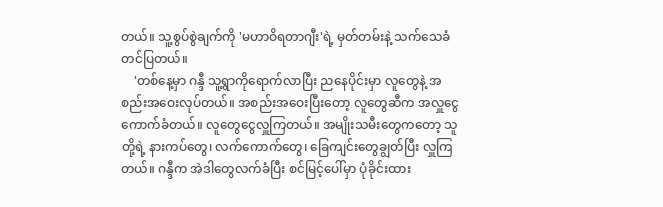တယ်။ သူ့စွပ်စွဲချက်ကို 'မဟာဝိရတာဂျီး'ရဲ့ မှတ်တမ်းနဲ့ သက်သေခံတင်ပြတယ်။
    'တစ်နေ့မှာ ဂန္ဒီ သူ့ရွာကိုရောက်လာပြီး ညနေပိုင်းမှာ လူတွေနဲ့ အစည်းအဝေးလုပ်တယ်။ အစည်းအဝေးပြီးတော့ လူတွေဆီက အလှူငွေကောက်ခံတယ်။ လူတွေငွေလှူကြတယ်။ အမျိုးသမီးတွေကတော့ သူတို့ရဲ့ နားကပ်တွေ၊ လက်ကောက်တွေ၊ ခြေကျင်းတွေချွတ်ပြီး လှူကြတယ်။ ဂန္ဒီက အဲဒါတွေလက်ခံပြီး စင်မြင့်ပေါ်မှာ ပုံခိုင်းထား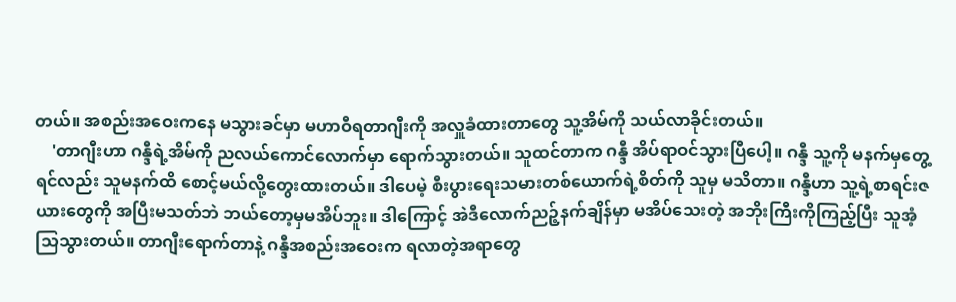တယ်။ အစည်းအဝေးကနေ မသွားခင်မှာ မဟာဝီရတာဂျီးကို အလှူခံထားတာတွေ သူ့အိမ်ကို သယ်လာခိုင်းတယ်။
    'တာဂျီးဟာ ဂန္ဒီရဲ့အိမ်ကို ညလယ်ကောင်လောက်မှာ ရောက်သွားတယ်။ သူထင်တာက ဂန္ဒီ အိပ်ရာဝင်သွားပြီပေါ့။ ဂန္ဒီ သူ့ကို မနက်မှတွေ့ရင်လည်း သူမနက်ထိ စောင့်မယ်လို့တွေးထားတယ်။ ဒါပေမဲ့ စီးပွားရေးသမားတစ်ယောက်ရဲ့စိတ်ကို သူမှ မသိတာ။ ဂန္ဒီဟာ သူ့ရဲ့စာရင်းဇယားတွေကို အပြီးမသတ်ဘဲ ဘယ်တော့မှမအိပ်ဘူး။ ဒါကြောင့် အဲဒီလောက်ညဉ့်နက်ချိန်မှာ မအိပ်သေးတဲ့ အဘိုးကြီးကိုကြည့်ပြီး သူအံ့သြသွားတယ်။ တာဂျီးရောက်တာနဲ့ ဂန္ဒီအစည်းအဝေးက ရလာတဲ့အရာတွေ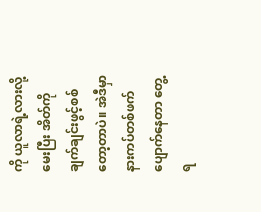ကို ယူလာရဲ့လားလို့မေးပြီး အိတ်ကို ချက်ချင်းဖွင့်စစ်တော့တာပဲ။ အဲဒီမှာ နားကပ်တစ်ဖက်ပျောက်နေတာ တွေ့ရ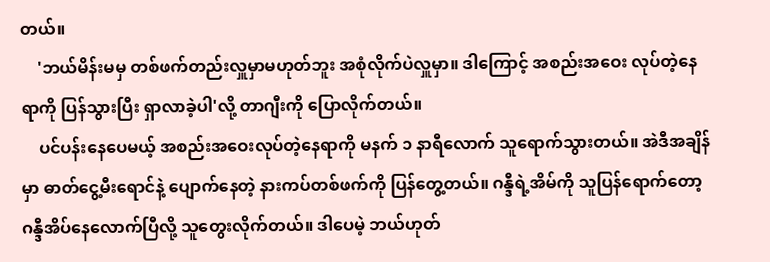တယ်။
    'ဘယ်မိန်းမမှ တစ်ဖက်တည်းလှူမှာမဟုတ်ဘူး အစုံလိုက်ပဲလှူမှာ။ ဒါကြောင့် အစည်းအဝေး လုပ်တဲ့နေရာကို ပြန်သွားပြီး ရှာလာခဲ့ပါ'လို့ တာဂျီးကို ပြောလိုက်တယ်။
    ပင်ပန်းနေပေမယ့် အစည်းအဝေးလုပ်တဲ့နေရာကို မနက် ၁ နာရီလောက် သူရောက်သွားတယ်။ အဲဒီအချိန်မှာ ဓာတ်ငွေ့မီးရောင်နဲ့ ပျောက်နေတဲ့ နားကပ်တစ်ဖက်ကို ပြန်တွေ့တယ်။ ဂန္ဒီရဲ့အိမ်ကို သူပြန်ရောက်တော့ ဂန္ဒီအိပ်နေလောက်ပြီလို့ သူတွေးလိုက်တယ်။ ဒါပေမဲ့ ဘယ်ဟုတ်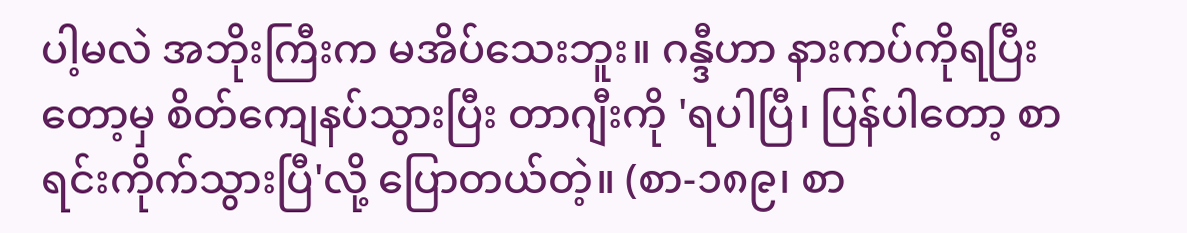ပါ့မလဲ အဘိုးကြီးက မအိပ်သေးဘူး။ ဂန္ဒီဟာ နားကပ်ကိုရပြီးတော့မှ စိတ်ကျေနပ်သွားပြီး တာဂျီးကို 'ရပါပြီ၊ ပြန်ပါတော့ စာရင်းကိုက်သွားပြီ'လို့ ပြောတယ်တဲ့။ (စာ-၁၈၉၊ စာ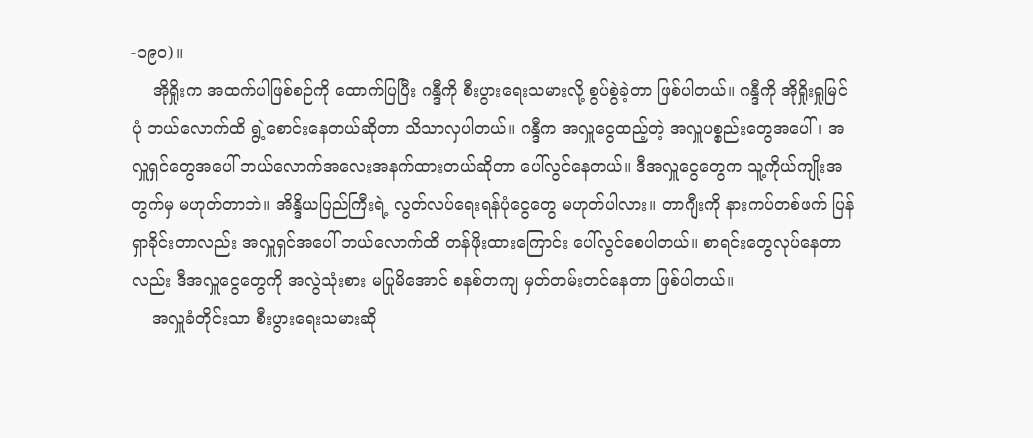-၁၉၀)။
    အိုရှိုးက အထက်ပါဖြစ်စဉ်ကို ထောက်ပြပြီး ဂန္ဒီကို စီးပွားရေးသမားလို့ စွပ်စွဲခဲ့တာ ဖြစ်ပါတယ်။ ဂန္ဒီကို အိုရှိုးရှုမြင်ပုံ ဘယ်လောက်ထိ ရွဲ့စောင်းနေတယ်ဆိုတာ သိသာလှပါတယ်။ ဂန္ဒီက အလှူငွေထည့်တဲ့ အလှူပစ္စည်းတွေအပေါ်၊ အလှူရှင်တွေအပေါ် ဘယ်လောက်အလေးအနက်ထားတယ်ဆိုတာ ပေါ်လွင်နေတယ်။ ဒီအလှူငွေတွေက သူ့ကိုယ်ကျိုးအတွက်မှ မဟုတ်တာဘဲ။ အိန္ဒိယပြည်ကြီးရဲ့ လွတ်လပ်ရေးရန်ပုံငွေတွေ မဟုတ်ပါလား။ တာဂျီးကို နားကပ်တစ်ဖက် ပြန်ရှာခိုင်းတာလည်း အလှူရှင်အပေါ် ဘယ်လောက်ထိ တန်ဖိုးထားကြောင်း ပေါ်လွင်စေပါတယ်။ စာရင်းတွေလုပ်နေတာလည်း ဒီအလှူငွေတွေကို အလွဲသုံးစား မပြုမိအောင် စနစ်တကျ မှတ်တမ်းတင်နေတာ ဖြစ်ပါတယ်။
    အလှူခံတိုင်းသာ စီးပွားရေးသမားဆို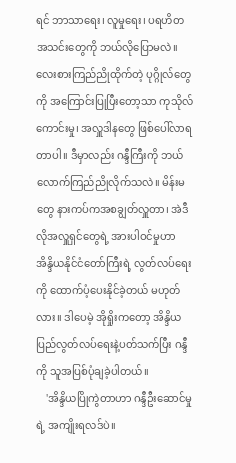ရင် ဘာသာရေး၊ လူမှုရေး၊ ပရဟိတအသင်းတွေကို ဘယ်လိုပြောမလဲ။ လေးစားကြည်ညိုထိုက်တဲ့ ပုဂ္ဂိုလ်တွေကို အကြောင်းပြုပြီးတော့သာ ကုသိုလ်ကောင်းမှု၊ အလှူဒါနတွေ ဖြစ်ပေါ်လာရတာပါ။ ဒီမှာလည်း ဂန္ဒီကြီးကို ဘယ်လောက်ကြည်ညိုလိုက်သလဲ။ မိန်းမတွေ နားကပ်ကအစချွတ်လှူတာ၊ အဲဒီလိုအလှူရှင်တွေရဲ့ အားပါဝင်မှုဟာ အိန္ဒိယနိုင်ငံတော်ကြီးရဲ့ လွတ်လပ်ရေးကို ထောက်ပံ့ပေးနိုင်ခဲ့တယ် မဟုတ်လား။ ဒါပေမဲ့ အိုရှိုးကတော့ အိန္ဒိယ ပြည်လွတ်လပ်ရေးနဲ့ပတ်သက်ပြီး ဂန္ဒီကို သူအပြစ်ပုံချခဲ့ပါတယ်။
    'အိန္ဒိယပြိုကွဲတာဟာ ဂန္ဒီဦးဆောင်မှုရဲ့ အကျိုးရလဒ်ပဲ။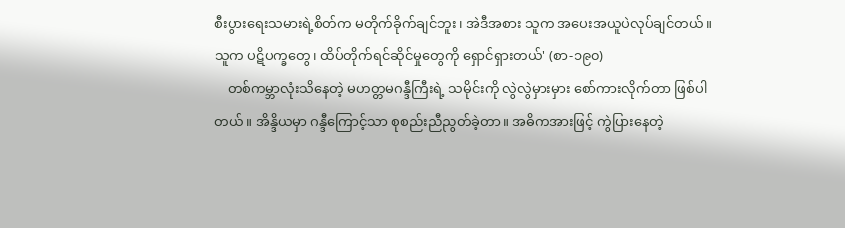စီးပွားရေးသမားရဲ့စိတ်က မတိုက်ခိုက်ချင်ဘူး၊ အဲဒီအစား သူက အပေးအယူပဲလုပ်ချင်တယ်။ သူက ပဋိပက္ခတွေ၊ ထိပ်တိုက်ရင်ဆိုင်မှုတွေကို ရှောင်ရှားတယ်' (စာ-၁၉၀)
    တစ်ကမ္ဘာလုံးသိနေတဲ့ မဟတ္တမဂန္ဒီကြီးရဲ့ သမိုင်းကို လွဲလွဲမှားမှား စော်ကားလိုက်တာ ဖြစ်ပါတယ်။ အိန္ဒိယမှာ ဂန္ဒီကြောင့်သာ စုစည်းညီညွတ်ခဲ့တာ။ အဓိကအားဖြင့် ကွဲပြားနေတဲ့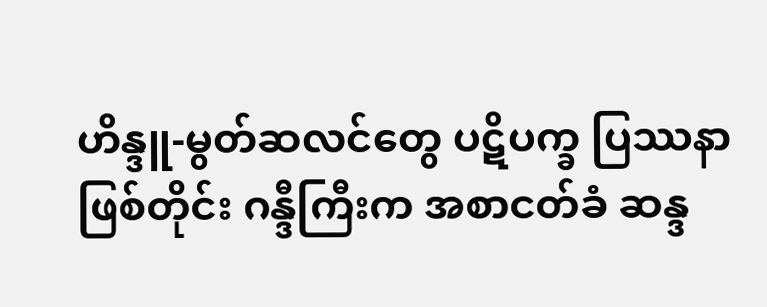ဟိန္ဒူ-မွတ်ဆလင်တွေ ပဋိပက္ခ ပြဿနာဖြစ်တိုင်း ဂန္ဒီကြီးက အစာငတ်ခံ ဆန္ဒ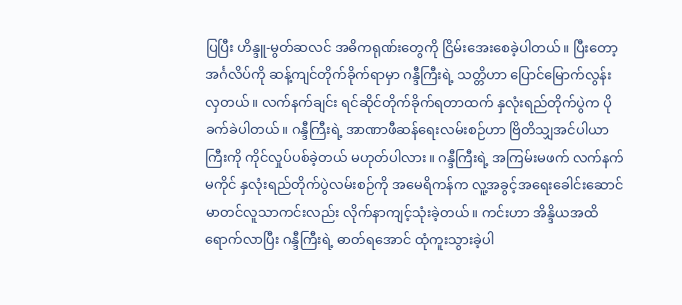ပြပြီး ဟိန္ဒူ-မွတ်ဆလင် အဓိကရုဏ်းတွေကို ငြိမ်းအေးစေခဲ့ပါတယ်။ ပြီးတော့ အင်္ဂလိပ်ကို ဆန့်ကျင်တိုက်ခိုက်ရာမှာ ဂန္ဒီကြီးရဲ့ သတ္တိဟာ ပြောင်မြောက်လွန်းလှတယ်။ လက်နက်ချင်း ရင်ဆိုင်တိုက်ခိုက်ရတာထက် နှလုံးရည်တိုက်ပွဲက ပိုခက်ခဲပါတယ်။ ဂန္ဒီကြီးရဲ့ အာဏာဖီဆန်ရေးလမ်းစဉ်ဟာ ဗြိတိသျှအင်ပါယာကြီးကို ကိုင်လှုပ်ပစ်ခဲ့တယ် မဟုတ်ပါလား။ ဂန္ဒီကြီးရဲ့ အကြမ်းမဖက် လက်နက်မကိုင် နှလုံးရည်တိုက်ပွဲလမ်းစဉ်ကို အမေရိကန်က လူ့အခွင့်အရေးခေါင်းဆောင် မာတင်လူသာကင်းလည်း လိုက်နာကျင့်သုံးခဲ့တယ်။ ကင်းဟာ အိန္ဒိယအထိ ရောက်လာပြီး ဂန္ဒီကြီးရဲ့ ဓာတ်ရအောင် ထုံကူးသွားခဲ့ပါ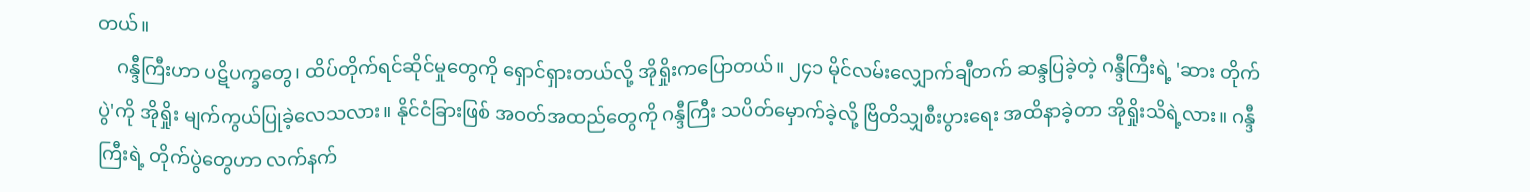တယ်။
    ဂန္ဒီကြီးဟာ ပဋိပက္ခတွေ၊ ထိပ်တိုက်ရင်ဆိုင်မှုတွေကို ရှောင်ရှားတယ်လို့ အိုရှိုးကပြောတယ်။ ၂၄၁ မိုင်လမ်းလျှောက်ချီတက် ဆန္ဒပြခဲ့တဲ့ ဂန္ဒီကြီးရဲ့ 'ဆား တိုက်ပွဲ'ကို အိုရှိုး မျက်ကွယ်ပြုခဲ့လေသလား။ နိုင်ငံခြားဖြစ် အဝတ်အထည်တွေကို ဂန္ဒီကြီး သပိတ်မှောက်ခဲ့လို့ ဗြိတိသျှစီးပွားရေး အထိနာခဲ့တာ အိုရှိုးသိရဲ့လား။ ဂန္ဒီကြီးရဲ့ တိုက်ပွဲတွေဟာ လက်နက်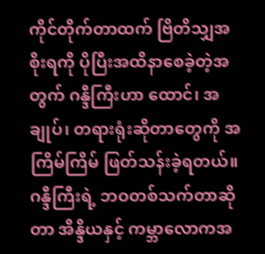ကိုင်တိုက်တာထက် ဗြိတိသျှအစိုးရကို ပိုပြီးအထိနာစေခဲ့တဲ့အတွက် ဂန္ဒီကြီးဟာ ထောင်၊ အချုပ်၊ တရားရုံးဆိုတာတွေကို အကြိမ်ကြိမ် ဖြတ်သန်းခဲ့ရတယ်။ ဂန္ဒီကြီးရဲ့ ဘဝတစ်သက်တာဆိုတာ အိန္ဒိယနှင့် ကမ္ဘာလောကအ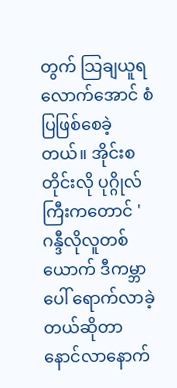တွက် သြချယူရလောက်အောင် စံပြဖြစ်စေခဲ့တယ်။ အိုင်းစတိုင်းလို ပုဂ္ဂိုလ်ကြီးကတောင် 'ဂန္ဒီလိုလူတစ်ယောက် ဒီကမ္ဘာပေါ် ရောက်လာခဲ့တယ်ဆိုတာ နောင်လာနောက်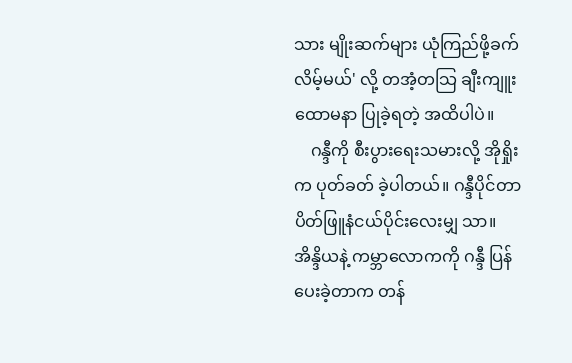သား မျိုးဆက်များ ယုံကြည်ဖို့ခက်လိမ့်မယ်' လို့ တအံ့တသြ ချီးကျူးထောမနာ ပြုခဲ့ရတဲ့ အထိပါပဲ။
    ဂန္ဒီကို စီးပွားရေးသမားလို့ အိုရှိုးက ပုတ်ခတ် ခဲ့ပါတယ်။ ဂန္ဒီပိုင်တာ ပိတ်ဖြူနံငယ်ပိုင်းလေးမျှ သာ။ အိန္ဒိယနဲ့ ကမ္ဘာလောကကို ဂန္ဒီ ပြန်ပေးခဲ့တာက တန်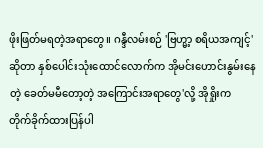ဖိုးဖြတ်မရတဲ့အရာတွေ။ ဂန္ဒီလမ်းစဉ် 'ဗြဟ္မာ့ စရိယအကျင့်'ဆိုတာ နှစ်ပေါင်းသုံးထောင်လောက်က အိုမင်းဟောင်းနွမ်းနေတဲ့ ခေတ်မမီတော့တဲ့ အကြောင်းအရာတွေ'လို့ အိုရှိုးက တိုက်ခိုက်ထားပြန်ပါ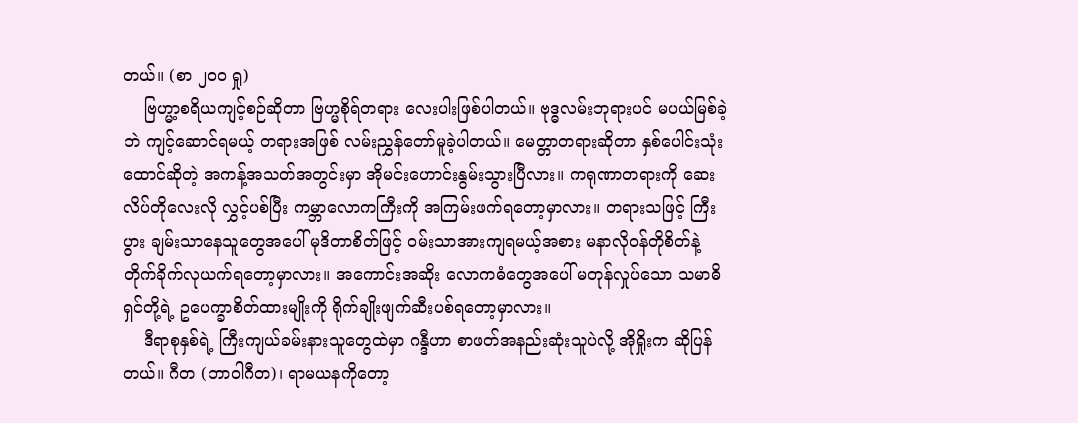တယ်။ (စာ ၂၀၀ ရှု)
    ဗြဟ္မာ့စရိယကျင့်စဉ်ဆိုတာ ဗြဟ္မစိုရ်တရား လေးပါးဖြစ်ပါတယ်။ ဗုဒ္ဓလမ်းဘုရားပင် မပယ်မြစ်ခဲ့ဘဲ ကျင့်ဆောင်ရမယ့် တရားအဖြစ် လမ်းညွှန်တော်မူခဲ့ပါတယ်။ မေတ္တာတရားဆိုတာ နှစ်ပေါင်းသုံးထောင်ဆိုတဲ့ အကန့်အသတ်အတွင်းမှာ အိုမင်းဟောင်းနွမ်းသွားပြီလား။ ကရုဏာတရားကို ဆေးလိပ်တိုလေးလို လွှင့်ပစ်ပြီး ကမ္ဘာလောကကြီးကို အကြမ်းဖက်ရတော့မှာလား။ တရားသဖြင့် ကြီးပွား ချမ်းသာနေသူတွေအပေါ် မုဒိတာစိတ်ဖြင့် ဝမ်းသာအားကျရမယ့်အစား မနာလိုဝန်တိုစိတ်နဲ့ တိုက်ခိုက်လုယက်ရတော့မှာလား။ အကောင်းအဆိုး လောကဓံတွေအပေါ် မတုန်လှုပ်သော သမာဓိရှင်တို့ရဲ့ ဥပေက္ခာစိတ်ထားမျိုးကို ရိုက်ချိုးဖျက်ဆီးပစ်ရတော့မှာလား။
    ဒီရာစုနှစ်ရဲ့ ကြီးကျယ်ခမ်းနားသူတွေထဲမှာ ဂန္ဒီဟာ စာဖတ်အနည်းဆုံးသူပဲလို့ အိုရှိုးက ဆိုပြန်တယ်။ ဂီတ (ဘာဝါဂီတ)၊ ရာမယနကိုတော့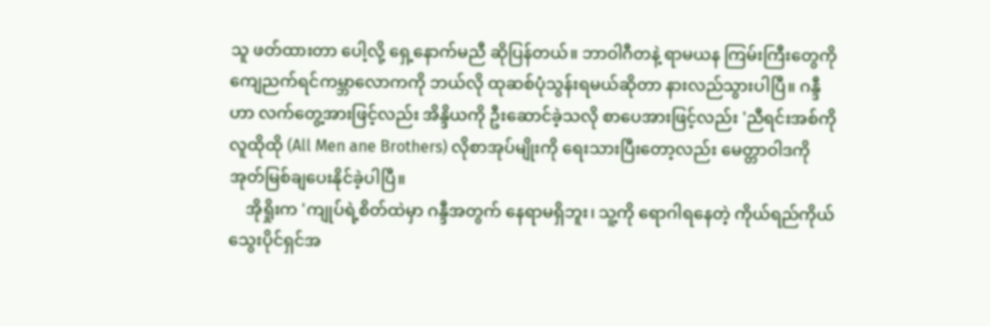သူ ဖတ်ထားတာ ပေါ့လို့ ရှေ့နောက်မညီ ဆိုပြန်တယ်။ ဘာဝါဂီတနဲ့ ရာမယန ကြမ်းကြီးတွေကို ကျေညက်ရင်ကမ္ဘာလောကကို ဘယ်လို ထုဆစ်ပုံသွန်းရမယ်ဆိုတာ နားလည်သွားပါပြီ။ ဂန္ဒီဟာ လက်တွေ့အားဖြင့်လည်း အိန္ဒိယကို ဦးဆောင်ခဲ့သလို စာပေအားဖြင့်လည်း 'ညီရင်းအစ်ကို လူထိုထို (All Men ane Brothers) လိုစာအုပ်မျိုးကို ရေးသားပြီးတော့လည်း မေတ္တာဝါဒကို အုတ်မြစ်ချပေးနိုင်ခဲ့ပါပြီ။
    အိုရှိုးက 'ကျုပ်ရဲ့စိတ်ထဲမှာ ဂန္ဒီအတွက် နေရာမရှိဘူး၊ သူ့ကို ရောဂါရနေတဲ့ ကိုယ်ရည်ကိုယ် သွေးပိုင်ရှင်အ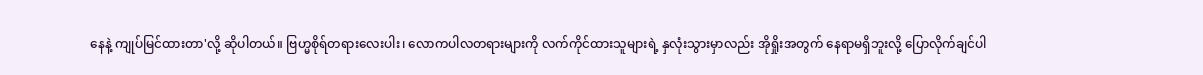နေနဲ့ ကျုပ်မြင်ထားတာ'လို့ ဆိုပါတယ်။ ဗြဟ္မစိုရ်တရားလေးပါး၊ လောကပါလတရားများကို လက်ကိုင်ထားသူများရဲ့ နှလုံးသွားမှာလည်း အိုရှိုးအတွက် နေရာမရှိဘူးလို့ ပြောလိုက်ချင်ပါ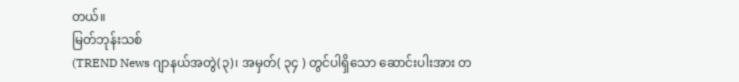တယ်။
မြတ်ဘုန်းသစ်
(TREND News ဂျာနယ်အတွဲ(၃)၊ အမှတ်( ၃၄ ) တွင်ပါရှိသော ဆောင်းပါးအား တ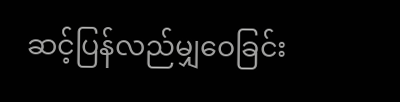ဆင့်ပြန်လည်မျှဝေခြင်း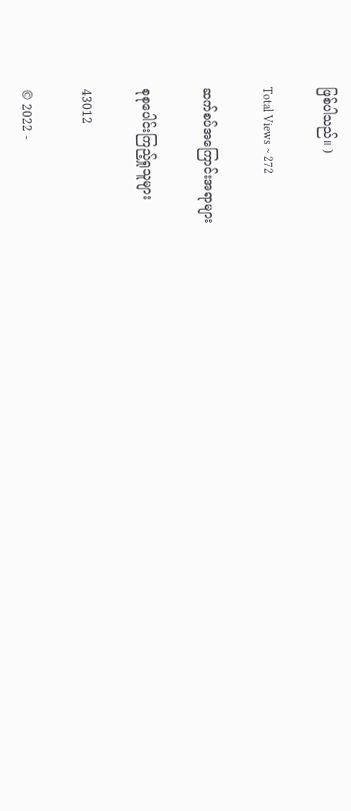ဖြစ်ပါသည်။ )

Total Views ~ 272

ဆက်စပ်အကြောင်းအရာများ

စုစုပေါင်းကြည့်ရှုသူများ

43012

© 2022 -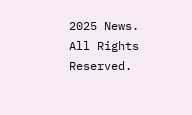2025 News. All Rights Reserved.